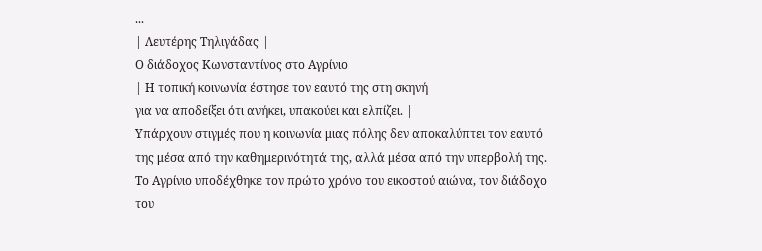...
| Λευτέρης Τηλιγάδας |
Ο διάδοχος Κωνσταντίνος στο Αγρίνιο
| Η τοπική κοινωνία έστησε τον εαυτό της στη σκηνή
για να αποδείξει ότι ανήκει, υπακούει και ελπίζει. |
Υπάρχουν στιγμές που η κοινωνία μιας πόλης δεν αποκαλύπτει τον εαυτό της μέσα από την καθημερινότητά της, αλλά μέσα από την υπερβολή της. Το Αγρίνιο υποδέχθηκε τον πρώτο χρόνο του εικοστού αιώνα, τον διάδοχο του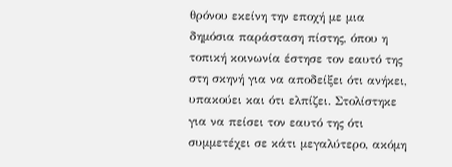θρόνου εκείνη την εποχή με μια δημόσια παράσταση πίστης, όπου η τοπική κοινωνία έστησε τον εαυτό της στη σκηνή για να αποδείξει ότι ανήκει, υπακούει και ότι ελπίζει. Στολίστηκε για να πείσει τον εαυτό της ότι συμμετέχει σε κάτι μεγαλύτερο, ακόμη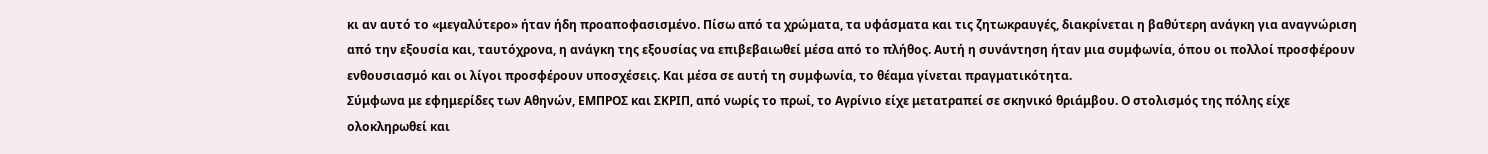κι αν αυτό το «μεγαλύτερο» ήταν ήδη προαποφασισμένο. Πίσω από τα χρώματα, τα υφάσματα και τις ζητωκραυγές, διακρίνεται η βαθύτερη ανάγκη για αναγνώριση από την εξουσία και, ταυτόχρονα, η ανάγκη της εξουσίας να επιβεβαιωθεί μέσα από το πλήθος. Αυτή η συνάντηση ήταν μια συμφωνία, όπου οι πολλοί προσφέρουν ενθουσιασμό και οι λίγοι προσφέρουν υποσχέσεις. Και μέσα σε αυτή τη συμφωνία, το θέαμα γίνεται πραγματικότητα.
Σύμφωνα με εφημερίδες των Αθηνών, ΕΜΠΡΟΣ και ΣΚΡΙΠ, από νωρίς το πρωί, το Αγρίνιο είχε μετατραπεί σε σκηνικό θριάμβου. Ο στολισμός της πόλης είχε ολοκληρωθεί και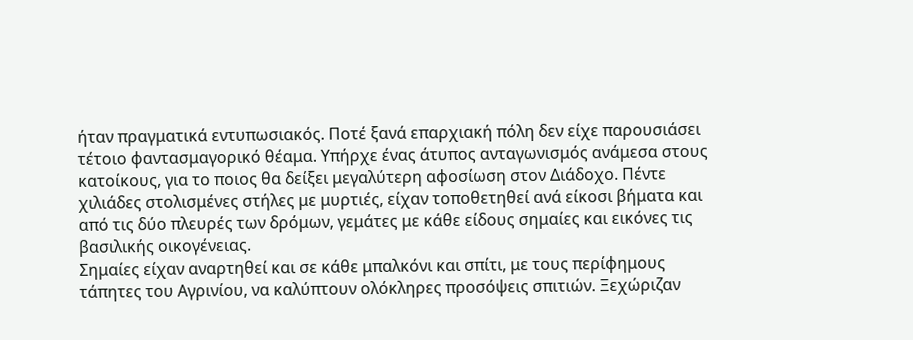ήταν πραγματικά εντυπωσιακός. Ποτέ ξανά επαρχιακή πόλη δεν είχε παρουσιάσει τέτοιο φαντασμαγορικό θέαμα. Υπήρχε ένας άτυπος ανταγωνισμός ανάμεσα στους κατοίκους, για το ποιος θα δείξει μεγαλύτερη αφοσίωση στον Διάδοχο. Πέντε χιλιάδες στολισμένες στήλες με μυρτιές, είχαν τοποθετηθεί ανά είκοσι βήματα και από τις δύο πλευρές των δρόμων, γεμάτες με κάθε είδους σημαίες και εικόνες τις βασιλικής οικογένειας.
Σημαίες είχαν αναρτηθεί και σε κάθε μπαλκόνι και σπίτι, με τους περίφημους τάπητες του Αγρινίου, να καλύπτουν ολόκληρες προσόψεις σπιτιών. Ξεχώριζαν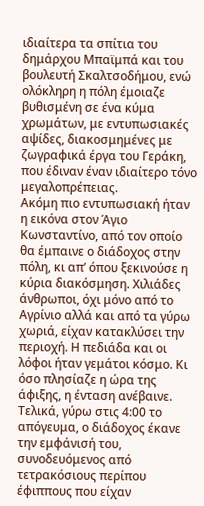ιδιαίτερα τα σπίτια του δημάρχου Μπαϊμπά και του βουλευτή Σκαλτσοδήμου, ενώ ολόκληρη η πόλη έμοιαζε βυθισμένη σε ένα κύμα χρωμάτων, με εντυπωσιακές αψίδες, διακοσμημένες με ζωγραφικά έργα του Γεράκη, που έδιναν έναν ιδιαίτερο τόνο μεγαλοπρέπειας.
Ακόμη πιο εντυπωσιακή ήταν η εικόνα στον Άγιο Κωνσταντίνο, από τον οποίο θα έμπαινε ο διάδοχος στην πόλη, κι απ’ όπου ξεκινούσε η κύρια διακόσμηση. Χιλιάδες άνθρωποι, όχι μόνο από το Αγρίνιο αλλά και από τα γύρω χωριά, είχαν κατακλύσει την περιοχή. Η πεδιάδα και οι λόφοι ήταν γεμάτοι κόσμο. Κι όσο πλησίαζε η ώρα της άφιξης, η ένταση ανέβαινε.
Τελικά, γύρω στις 4:00 το απόγευμα, ο διάδοχος έκανε την εμφάνισή του, συνοδευόμενος από τετρακόσιους περίπου έφιππους που είχαν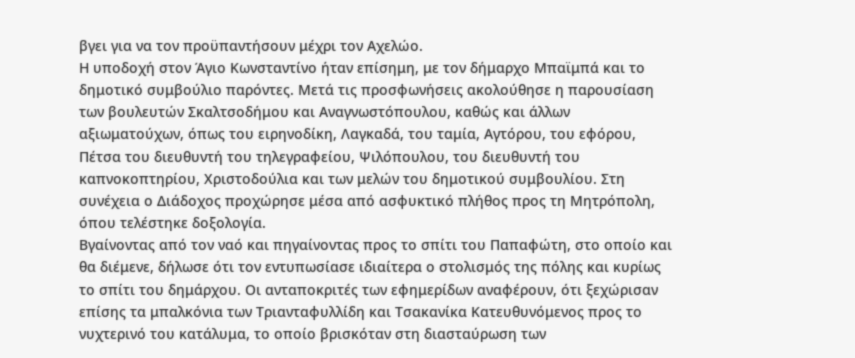βγει για να τον προϋπαντήσουν μέχρι τον Αχελώο.
Η υποδοχή στον Άγιο Κωνσταντίνο ήταν επίσημη, με τον δήμαρχο Μπαϊμπά και το δημοτικό συμβούλιο παρόντες. Μετά τις προσφωνήσεις ακολούθησε η παρουσίαση των βουλευτών Σκαλτσοδήμου και Αναγνωστόπουλου, καθώς και άλλων αξιωματούχων, όπως του ειρηνοδίκη, Λαγκαδά, του ταμία, Αγτόρου, του εφόρου, Πέτσα του διευθυντή του τηλεγραφείου, Ψιλόπουλου, του διευθυντή του καπνοκοπτηρίου, Χριστοδούλια και των μελών του δημοτικού συμβουλίου. Στη συνέχεια ο Διάδοχος προχώρησε μέσα από ασφυκτικό πλήθος προς τη Μητρόπολη, όπου τελέστηκε δοξολογία.
Βγαίνοντας από τον ναό και πηγαίνοντας προς το σπίτι του Παπαφώτη, στο οποίο και θα διέμενε, δήλωσε ότι τον εντυπωσίασε ιδιαίτερα ο στολισμός της πόλης και κυρίως το σπίτι του δημάρχου. Οι ανταποκριτές των εφημερίδων αναφέρουν, ότι ξεχώρισαν επίσης τα μπαλκόνια των Τριανταφυλλίδη και Τσακανίκα Κατευθυνόμενος προς το νυχτερινό του κατάλυμα, το οποίο βρισκόταν στη διασταύρωση των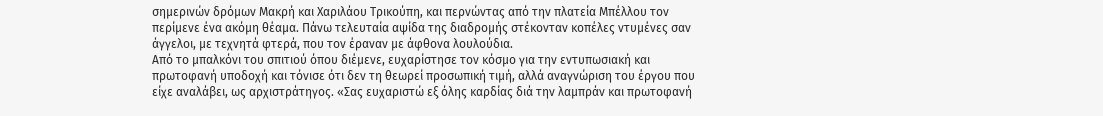σημερινών δρόμων Μακρή και Χαριλάου Τρικούπη, και περνώντας από την πλατεία Μπέλλου τον περίμενε ένα ακόμη θέαμα. Πάνω τελευταία αψίδα της διαδρομής στέκονταν κοπέλες ντυμένες σαν άγγελοι, με τεχνητά φτερά, που τον έραναν με άφθονα λουλούδια.
Από το μπαλκόνι του σπιτιού όπου διέμενε, ευχαρίστησε τον κόσμο για την εντυπωσιακή και πρωτοφανή υποδοχή και τόνισε ότι δεν τη θεωρεί προσωπική τιμή, αλλά αναγνώριση του έργου που είχε αναλάβει, ως αρχιστράτηγος. «Σας ευχαριστώ εξ όλης καρδίας διά την λαμπράν και πρωτοφανή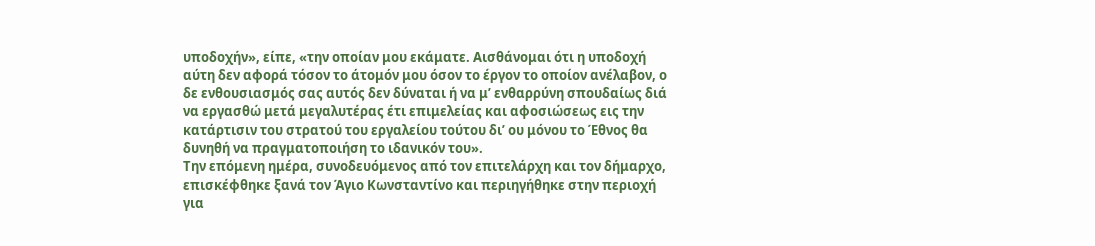υποδοχήν», είπε, «την οποίαν μου εκάματε. Αισθάνομαι ότι η υποδοχή αύτη δεν αφορά τόσον το άτομόν μου όσον το έργον το οποίον ανέλαβον, ο δε ενθουσιασμός σας αυτός δεν δύναται ή να μ’ ενθαρρύνη σπουδαίως διά να εργασθώ μετά μεγαλυτέρας έτι επιμελείας και αφοσιώσεως εις την κατάρτισιν του στρατού του εργαλείου τούτου δι’ ου μόνου το Έθνος θα δυνηθή να πραγματοποιήση το ιδανικόν του».
Την επόμενη ημέρα, συνοδευόμενος από τον επιτελάρχη και τον δήμαρχο, επισκέφθηκε ξανά τον Άγιο Κωνσταντίνο και περιηγήθηκε στην περιοχή για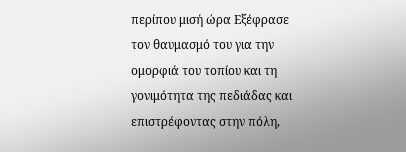περίπου μισή ώρα Εξέφρασε τον θαυμασμό του για την ομορφιά του τοπίου και τη γονιμότητα της πεδιάδας και επιστρέφοντας στην πόλη,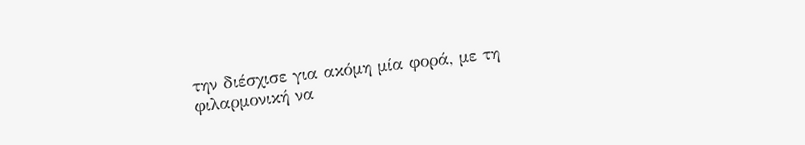την διέσχισε για ακόμη μία φορά, με τη φιλαρμονική να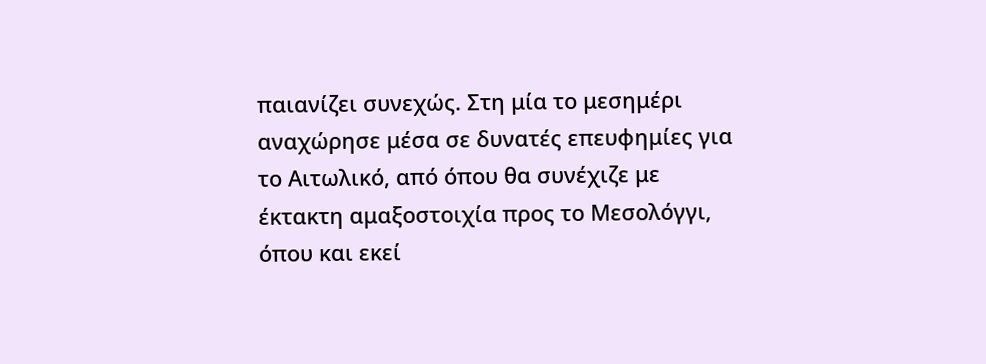παιανίζει συνεχώς. Στη μία το μεσημέρι αναχώρησε μέσα σε δυνατές επευφημίες για το Αιτωλικό, από όπου θα συνέχιζε με έκτακτη αμαξοστοιχία προς το Μεσολόγγι, όπου και εκεί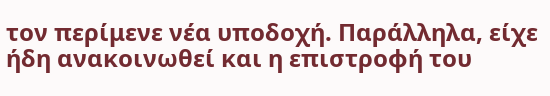τον περίμενε νέα υποδοχή. Παράλληλα, είχε ήδη ανακοινωθεί και η επιστροφή του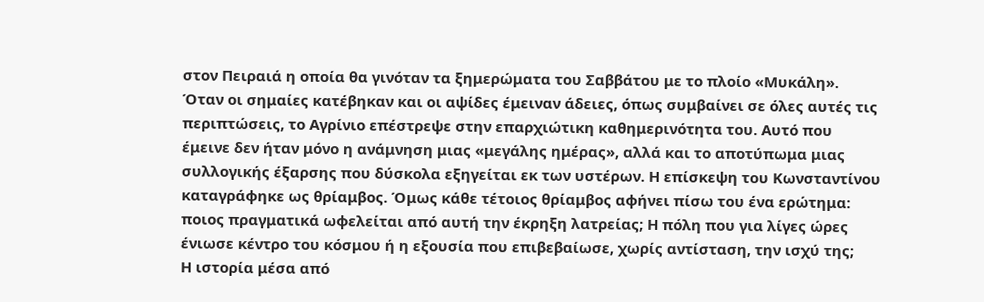στον Πειραιά η οποία θα γινόταν τα ξημερώματα του Σαββάτου με το πλοίο «Μυκάλη».
Όταν οι σημαίες κατέβηκαν και οι αψίδες έμειναν άδειες, όπως συμβαίνει σε όλες αυτές τις περιπτώσεις, το Αγρίνιο επέστρεψε στην επαρχιώτικη καθημερινότητα του. Αυτό που έμεινε δεν ήταν μόνο η ανάμνηση μιας «μεγάλης ημέρας», αλλά και το αποτύπωμα μιας συλλογικής έξαρσης που δύσκολα εξηγείται εκ των υστέρων. Η επίσκεψη του Κωνσταντίνου καταγράφηκε ως θρίαμβος. Όμως κάθε τέτοιος θρίαμβος αφήνει πίσω του ένα ερώτημα: ποιος πραγματικά ωφελείται από αυτή την έκρηξη λατρείας; Η πόλη που για λίγες ώρες ένιωσε κέντρο του κόσμου ή η εξουσία που επιβεβαίωσε, χωρίς αντίσταση, την ισχύ της;
Η ιστορία μέσα από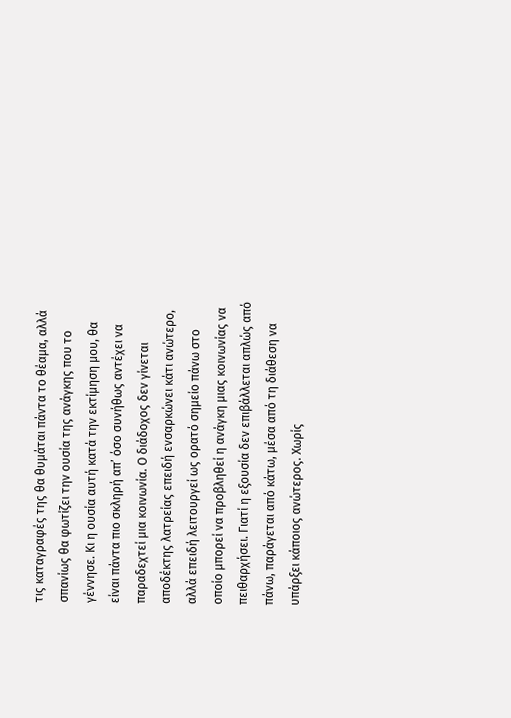τις καταγραφές της θα θυμάται πάντα το θέαμα, αλλά σπανίως θα φωτίζει την ουσία της ανάγκης που το γέννησε. Κι η ουσία αυτή κατά την εκτίμηση μου, θα είναι πάντα πιο σκληρή απ’ όσο συνήθως αντέχει να παραδεχτεί μια κοινωνία. Ο διάδοχος δεν γίνεται αποδέκτης λατρείας επειδή ενσαρκώνει κάτι ανώτερο, αλλά επειδή λειτουργεί ως ορατό σημείο πάνω στο οποίο μπορεί να προβληθεί η ανάγκη μιας κοινωνίας να πειθαρχήσει. Γιατί η εξουσία δεν επιβάλλεται απλώς από πάνω, παράγεται από κάτω, μέσα από τη διάθεση να υπάρξει κάποιος ανώτερος. Χωρίς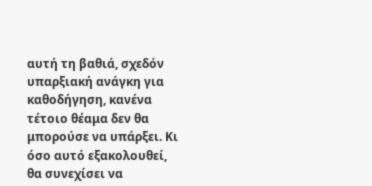αυτή τη βαθιά, σχεδόν υπαρξιακή ανάγκη για καθοδήγηση, κανένα τέτοιο θέαμα δεν θα μπορούσε να υπάρξει. Κι όσο αυτό εξακολουθεί, θα συνεχίσει να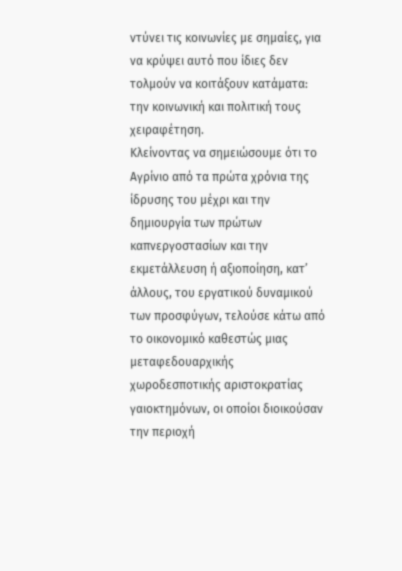ντύνει τις κοινωνίες με σημαίες, για να κρύψει αυτό που ίδιες δεν τολμούν να κοιτάξουν κατάματα: την κοινωνική και πολιτική τους χειραφέτηση.
Κλείνοντας να σημειώσουμε ότι το Αγρίνιο από τα πρώτα χρόνια της ίδρυσης του μέχρι και την δημιουργία των πρώτων καπνεργοστασίων και την εκμετάλλευση ή αξιοποίηση, κατ’ άλλους, του εργατικού δυναμικού των προσφύγων, τελούσε κάτω από το οικονομικό καθεστώς μιας μεταφεδουαρχικής χωροδεσποτικής αριστοκρατίας γαιοκτημόνων, οι οποίοι διοικούσαν την περιοχή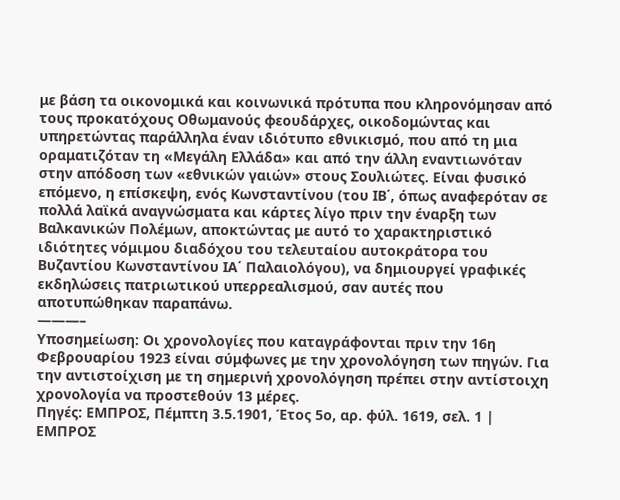με βάση τα οικονομικά και κοινωνικά πρότυπα που κληρονόμησαν από τους προκατόχους Οθωμανούς φεουδάρχες, οικοδομώντας και υπηρετώντας παράλληλα έναν ιδιότυπο εθνικισμό, που από τη μια οραματιζόταν τη «Μεγάλη Ελλάδα» και από την άλλη εναντιωνόταν στην απόδοση των «εθνικών γαιών» στους Σουλιώτες. Είναι φυσικό επόμενο, η επίσκεψη, ενός Κωνσταντίνου (του ΙΒ΄, όπως αναφερόταν σε πολλά λαϊκά αναγνώσματα και κάρτες λίγο πριν την έναρξη των Βαλκανικών Πολέμων, αποκτώντας με αυτό το χαρακτηριστικό ιδιότητες νόμιμου διαδόχου του τελευταίου αυτοκράτορα του Βυζαντίου Κωνσταντίνου ΙΑ΄ Παλαιολόγου), να δημιουργεί γραφικές εκδηλώσεις πατριωτικού υπερρεαλισμού, σαν αυτές που αποτυπώθηκαν παραπάνω.
———–
Υποσημείωση: Οι χρονολογίες που καταγράφονται πριν την 16η Φεβρουαρίου 1923 είναι σύμφωνες με την χρονολόγηση των πηγών. Για την αντιστοίχιση με τη σημερινή χρονολόγηση πρέπει στην αντίστοιχη χρονολογία να προστεθούν 13 μέρες.
Πηγές: ΕΜΠΡΟΣ, Πέμπτη 3.5.1901, Έτος 5ο, αρ. φύλ. 1619, σελ. 1 | ΕΜΠΡΟΣ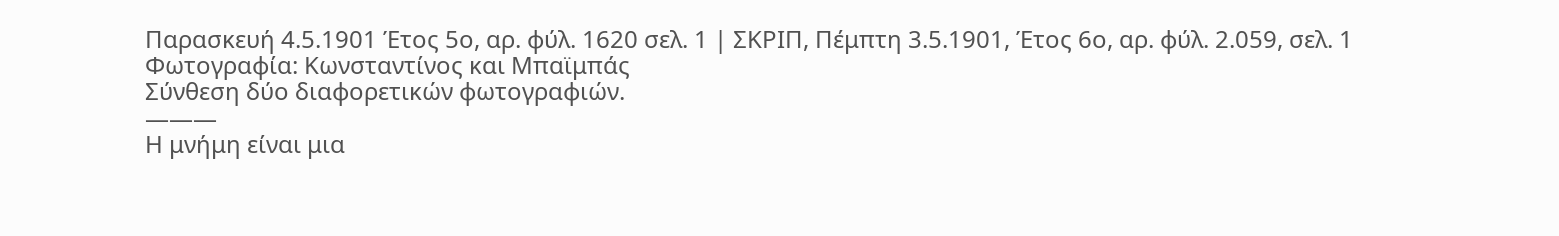Παρασκευή 4.5.1901 Έτος 5ο, αρ. φύλ. 1620 σελ. 1 | ΣΚΡΙΠ, Πέμπτη 3.5.1901, Έτος 6ο, αρ. φύλ. 2.059, σελ. 1
Φωτογραφία: Κωνσταντίνος και Μπαϊμπάς
Σύνθεση δύο διαφορετικών φωτογραφιών.
———
Η μνήμη είναι μια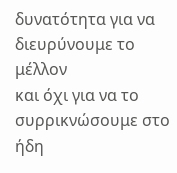δυνατότητα για να διευρύνουμε το μέλλον
και όχι για να το συρρικνώσουμε στο ήδη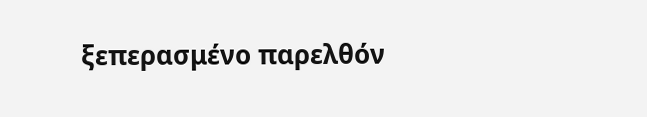ξεπερασμένο παρελθόν